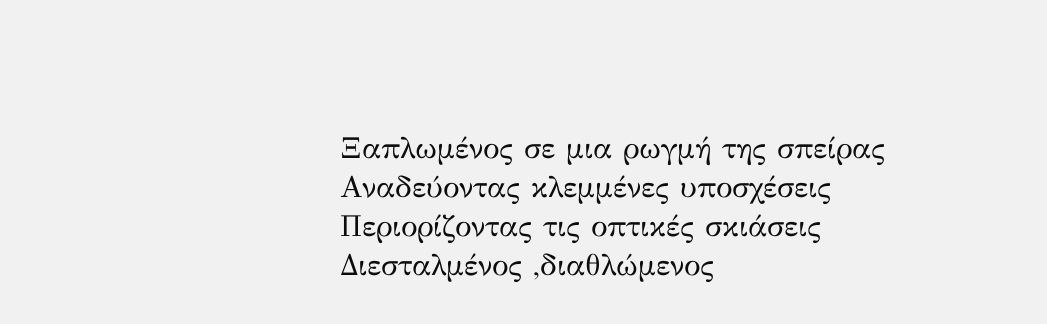Ξαπλωμένος σε μια ρωγμή της σπείρας
Αναδεύοντας κλεμμένες υποσχέσεις
Περιορίζοντας τις οπτικές σκιάσεις
Διεσταλμένος ,διαθλώμενος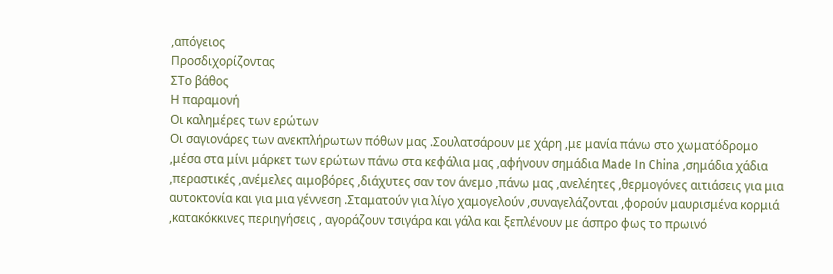,απόγειος
Προσδιχορίζοντας
ΣΤο βάθος
Η παραμονή
Οι καλημέρες των ερώτων
Οι σαγιονάρες των ανεκπλήρωτων πόθων μας .Σουλατσάρουν με χάρη ,με μανία πάνω στο χωματόδρομο ,μέσα στα μίνι μάρκετ των ερώτων πάνω στα κεφάλια μας ,αφήνουν σημάδια Made In China ,σημάδια χάδια ,περαστικές ,ανέμελες αιμοβόρες ,διάχυτες σαν τον άνεμο ,πάνω μας ,ανελέητες ,θερμογόνες αιτιάσεις για μια αυτοκτονία και για μια γέννεση .Σταματούν για λίγο χαμογελούν ,συναγελάζονται ,φορούν μαυρισμένα κορμιά ,κατακόκκινες περιηγήσεις , αγοράζουν τσιγάρα και γάλα και ξεπλένουν με άσπρο φως το πρωινό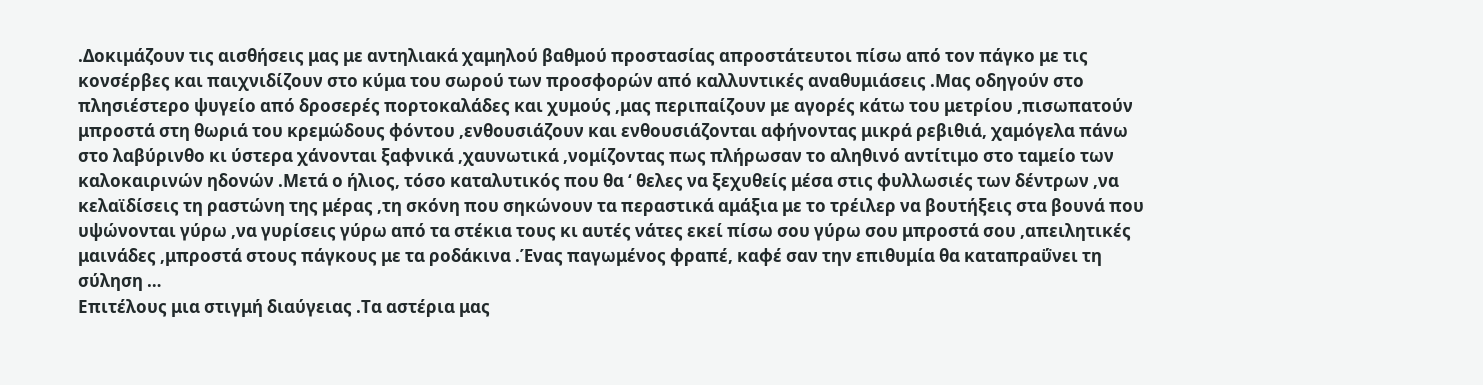.Δοκιμάζουν τις αισθήσεις μας με αντηλιακά χαμηλού βαθμού προστασίας απροστάτευτοι πίσω από τον πάγκο με τις κονσέρβες και παιχνιδίζουν στο κύμα του σωρού των προσφορών από καλλυντικές αναθυμιάσεις .Μας οδηγούν στο πλησιέστερο ψυγείο από δροσερές πορτοκαλάδες και χυμούς ,μας περιπαίζουν με αγορές κάτω του μετρίου ,πισωπατούν μπροστά στη θωριά του κρεμώδους φόντου ,ενθουσιάζουν και ενθουσιάζονται αφήνοντας μικρά ρεβιθιά, χαμόγελα πάνω στο λαβύρινθο κι ύστερα χάνονται ξαφνικά ,χαυνωτικά ,νομίζοντας πως πλήρωσαν το αληθινό αντίτιμο στο ταμείο των καλοκαιρινών ηδονών .Μετά ο ήλιος, τόσο καταλυτικός που θα ‘ θελες να ξεχυθείς μέσα στις φυλλωσιές των δέντρων ,να κελαϊδίσεις τη ραστώνη της μέρας ,τη σκόνη που σηκώνουν τα περαστικά αμάξια με το τρέιλερ να βουτήξεις στα βουνά που υψώνονται γύρω ,να γυρίσεις γύρω από τα στέκια τους κι αυτές νάτες εκεί πίσω σου γύρω σου μπροστά σου ,απειλητικές μαινάδες ,μπροστά στους πάγκους με τα ροδάκινα .Ένας παγωμένος φραπέ, καφέ σαν την επιθυμία θα καταπραΰνει τη σύληση …
Επιτέλους μια στιγμή διαύγειας .Τα αστέρια μας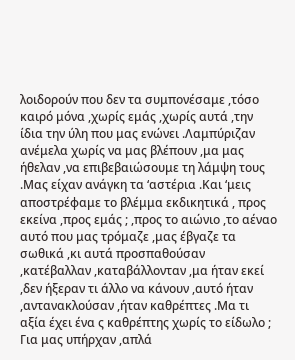λοιδορούν που δεν τα συμπονέσαμε ,τόσο καιρό μόνα ,χωρίς εμάς ,χωρίς αυτά ,την ίδια την ύλη που μας ενώνει .Λαμπύριζαν ανέμελα χωρίς να μας βλέπουν ,μα μας ήθελαν ,να επιβεβαιώσουμε τη λάμψη τους .Μας είχαν ανάγκη τα ‘αστέρια .Και ‘μεις αποστρέφαμε το βλέμμα εκδικητικά , προς εκείνα ,προς εμάς ; ,προς το αιώνιο ,το αέναο αυτό που μας τρόμαζε ,μας έβγαζε τα σωθικά ,κι αυτά προσπαθούσαν ,κατέβαλλαν ,καταβάλλονταν ,μα ήταν εκεί ,δεν ήξεραν τι άλλο να κάνουν ,αυτό ήταν ,αντανακλούσαν ,ήταν καθρέπτες .Μα τι αξία έχει ένα ς καθρέπτης χωρίς το είδωλο ; Για μας υπήρχαν ,απλά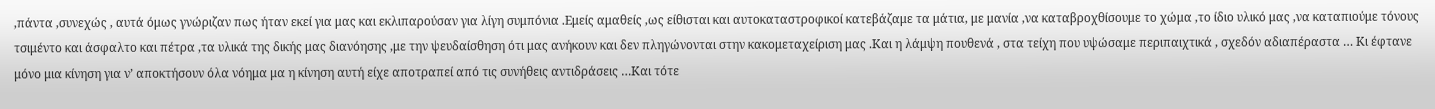,πάντα ,συνεχώς , αυτά όμως γνώριζαν πως ήταν εκεί για μας και εκλιπαρούσαν για λίγη συμπόνια .Εμείς αμαθείς ,ως είθισται και αυτοκαταστροφικοί κατεβάζαμε τα μάτια, με μανία ,να καταβροχθίσουμε το χώμα ,το ίδιο υλικό μας ,να καταπιούμε τόνους τσιμέντο και άσφαλτο και πέτρα ,τα υλικά της δικής μας διανόησης ,με την ψευδαίσθηση ότι μας ανήκουν και δεν πληγώνονται στην κακομεταχείριση μας .Και η λάμψη πουθενά , στα τείχη που υψώσαμε περιπαιχτικά , σχεδόν αδιαπέραστα … Κι έφτανε μόνο μια κίνηση για ν’ αποκτήσουν όλα νόημα μα η κίνηση αυτή είχε αποτραπεί από τις συνήθεις αντιδράσεις …Και τότε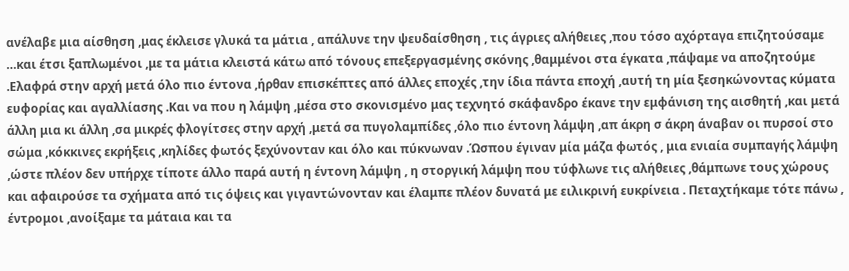ανέλαβε μια αίσθηση ,μας έκλεισε γλυκά τα μάτια , απάλυνε την ψευδαίσθηση , τις άγριες αλήθειες ,που τόσο αχόρταγα επιζητούσαμε …και έτσι ξαπλωμένοι ,με τα μάτια κλειστά κάτω από τόνους επεξεργασμένης σκόνης ,θαμμένοι στα έγκατα ,πάψαμε να αποζητούμε .Ελαφρά στην αρχή μετά όλο πιο έντονα ,ήρθαν επισκέπτες από άλλες εποχές ,την ίδια πάντα εποχή ,αυτή τη μία ξεσηκώνοντας κύματα ευφορίας και αγαλλίασης .Και να που η λάμψη ,μέσα στο σκονισμένο μας τεχνητό σκάφανδρο έκανε την εμφάνιση της αισθητή ,και μετά άλλη μια κι άλλη ,σα μικρές φλογίτσες στην αρχή ,μετά σα πυγολαμπίδες ,όλο πιο έντονη λάμψη ,απ άκρη σ άκρη άναβαν οι πυρσοί στο σώμα ,κόκκινες εκρήξεις ,κηλίδες φωτός ξεχύνονταν και όλο και πύκνωναν .Ώσπου έγιναν μία μάζα φωτός , μια ενιαία συμπαγής λάμψη ,ώστε πλέον δεν υπήρχε τίποτε άλλο παρά αυτή η έντονη λάμψη , η στοργική λάμψη που τύφλωνε τις αλήθειες ,θάμπωνε τους χώρους και αφαιρούσε τα σχήματα από τις όψεις και γιγαντώνονταν και έλαμπε πλέον δυνατά με ειλικρινή ευκρίνεια . Πεταχτήκαμε τότε πάνω , έντρομοι ,ανοίξαμε τα μάταια και τα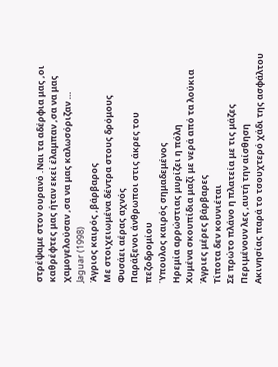στρέψαμε στον ουρανό .Ναι τα αδέρφια μας ,οι καθρέφτες μας ήταν εκεί έλαμπαν ,σα να μας χαμογελούσαν ,σα να μας καλωσόριζαν …
Jaguar (1998)
Άγριος καιρός ,βάρβαρος
Με στοιχειωμένα δέντρα στους δρόμους
Φυσάει αέρας αχνός
Παράξενοι άνθρωποι στις άκρες του πεζοδρομίου
Ύπουλος καιρός σημαδεμένος
Ηρεμία αρρώστιας μυρίζει η πόλη
Χυμένα σκουπίδια μαζί με νερά από τα λούκια
Άγριες μέρες βάρβαρες
Τίποτα δεν κουνιέται
Σε πρώτο πλάνο η πλατεία με τις μάζες
Περιμένουν λες ,αυτή την αίσθηση
Ακινησίας παρά το τσουχτερό χάδι της ασφάλτου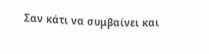Σαν κάτι να συμβαίνει και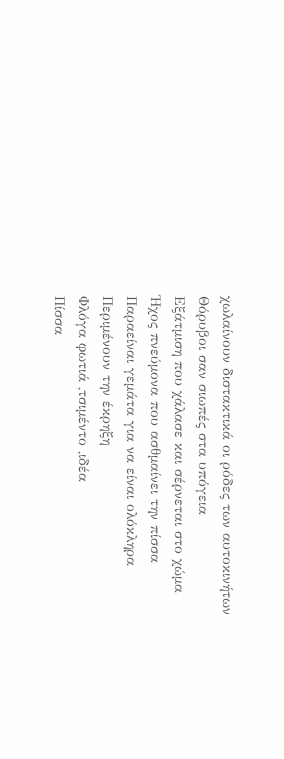χωλαίνουν διστακτικά οι ρόδες των αυτοκινήτων
Θόρυβοι σαν σιωπές στα υπόγεια
Εξάτμιση που χάλασε και σέρνεται στο χώμα
Ήχος πνεύμονα που ασθμαίνει την πίσσα
Παραείναι γεμάτα για να είναι ολόκληρα
Περιμένουν την έκρηξη
Φλόγα φωτιά ,τσιμέντο ,ιδέα
Πίσσα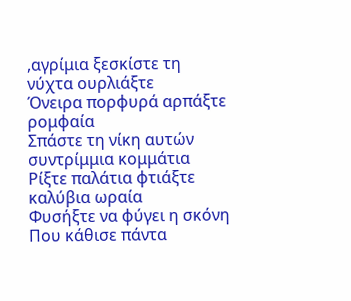,αγρίμια ξεσκίστε τη νύχτα ουρλιάξτε
Όνειρα πορφυρά αρπάξτε ρομφαία
Σπάστε τη νίκη αυτών συντρίμμια κομμάτια
Ρίξτε παλάτια φτιάξτε καλύβια ωραία
Φυσήξτε να φύγει η σκόνη
Που κάθισε πάντα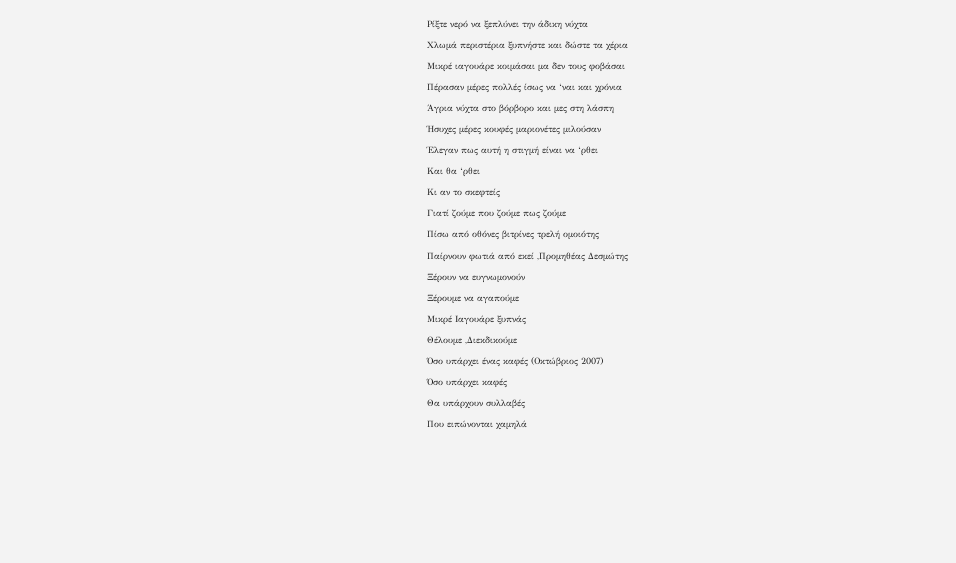Ρίξτε νερό να ξεπλύνει την άδικη νύχτα
Χλωμά περιστέρια ξυπνήστε και δώστε τα χέρια
Μικρέ ιαγουάρε κοιμάσαι μα δεν τους φοβάσαι
Πέρασαν μέρες πολλές ίσως να ‘ναι και χρόνια
Άγρια νύχτα στο βόρβορο και μες στη λάσπη
Ήσυχες μέρες κουφές μαριονέτες μιλούσαν
Έλεγαν πως αυτή η στιγμή είναι να ‘ρθει
Και θα ‘ρθει
Κι αν το σκεφτείς
Γιατί ζούμε που ζούμε πως ζούμε
Πίσω από οθόνες βιτρίνες τρελή ομοιότης
Παίρνουν φωτιά από εκεί ,Προμηθέας Δεσμώτης
Ξέρουν να ευγνωμονούν
Ξέρουμε να αγαπούμε
Μικρέ Ιαγουάρε ξυπνάς
Θέλουμε ,Διεκδικούμε
Όσο υπάρχει ένας καφές (Οκτώβριος 2007)
Όσο υπάρχει καφές
Θα υπάρχουν συλλαβές
Που ειπώνονται χαμηλά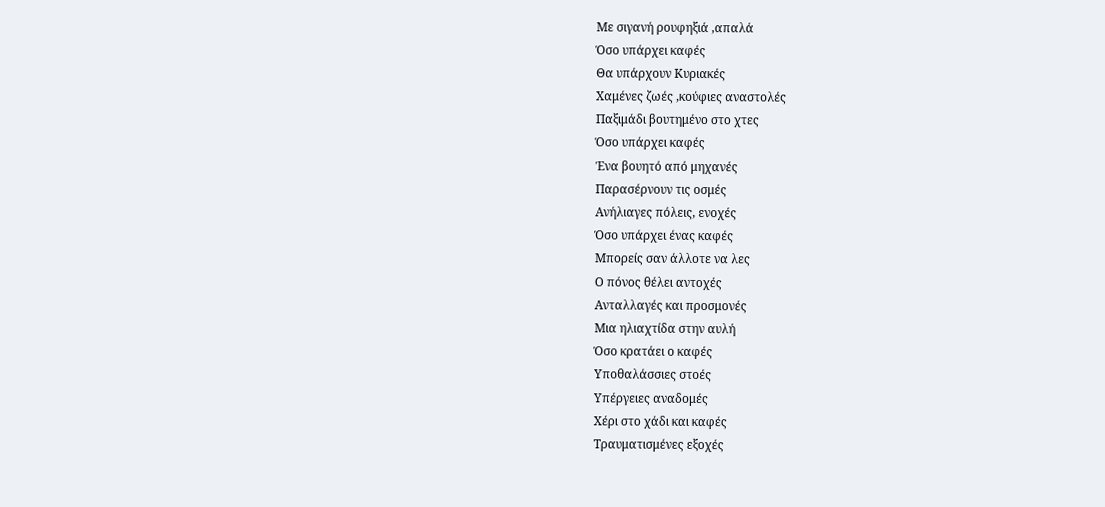Με σιγανή ρουφηξιά ,απαλά
Όσο υπάρχει καφές
Θα υπάρχουν Κυριακές
Χαμένες ζωές ,κούφιες αναστολές
Παξιμάδι βουτημένο στο χτες
Όσο υπάρχει καφές
Ένα βουητό από μηχανές
Παρασέρνουν τις οσμές
Ανήλιαγες πόλεις, ενοχές
Όσο υπάρχει ένας καφές
Μπορείς σαν άλλοτε να λες
Ο πόνος θέλει αντοχές
Ανταλλαγές και προσμονές
Μια ηλιαχτίδα στην αυλή
Όσο κρατάει ο καφές
Υποθαλάσσιες στοές
Υπέργειες αναδομές
Χέρι στο χάδι και καφές
Τραυματισμένες εξοχές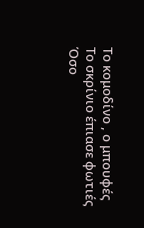Το κομοδίνο , ο μπουφές
Το σκρίνιο έπιασε φωτιές
Όσο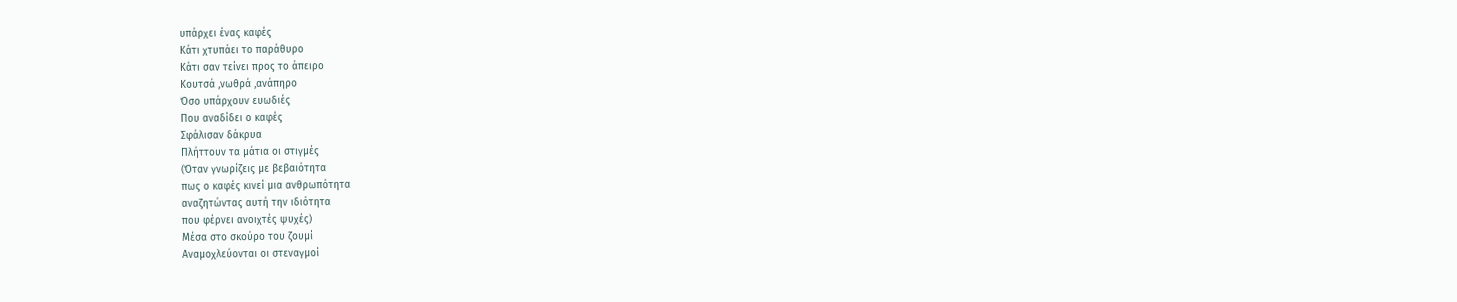υπάρχει ένας καφές
Κάτι χτυπάει το παράθυρο
Κάτι σαν τείνει προς το άπειρο
Κουτσά ,νωθρά ,ανάπηρο
Όσο υπάρχουν ευωδιές
Που αναδίδει ο καφές
Σφάλισαν δάκρυα
Πλήττουν τα μάτια οι στιγμές
(Όταν γνωρίζεις με βεβαιότητα
πως ο καφές κινεί μια ανθρωπότητα
αναζητώντας αυτή την ιδιότητα
που φέρνει ανοιχτές ψυχές)
Μέσα στο σκούρο του ζουμί
Αναμοχλεύονται οι στεναγμοί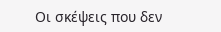Οι σκέψεις που δεν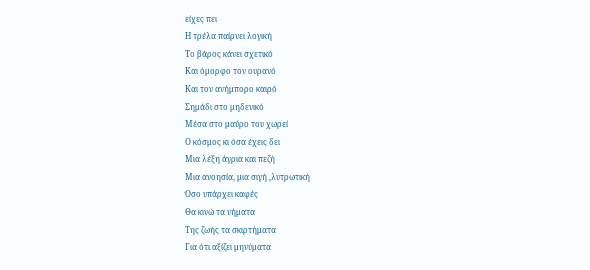είχες πει
Η τρέλα παίρνει λογική
Το βάρος κάνει σχετικό
Και όμορφο τον ουρανό
Και τον ανήμπορο καιρό
Σημάδι στο μηδενικό
Μέσα στο μαύρο του χωρεί
Ο κόσμος κι όσα έχεις δει
Μια λέξη άγρια και πεζή
Μια ανοησία, μια σιγή ,λυτρωτική
Όσο υπάρχει καφές
Θα κινώ τα νήματα
Της ζωής τα σκιρτήματα
Για ότι αξίζει μηνύματα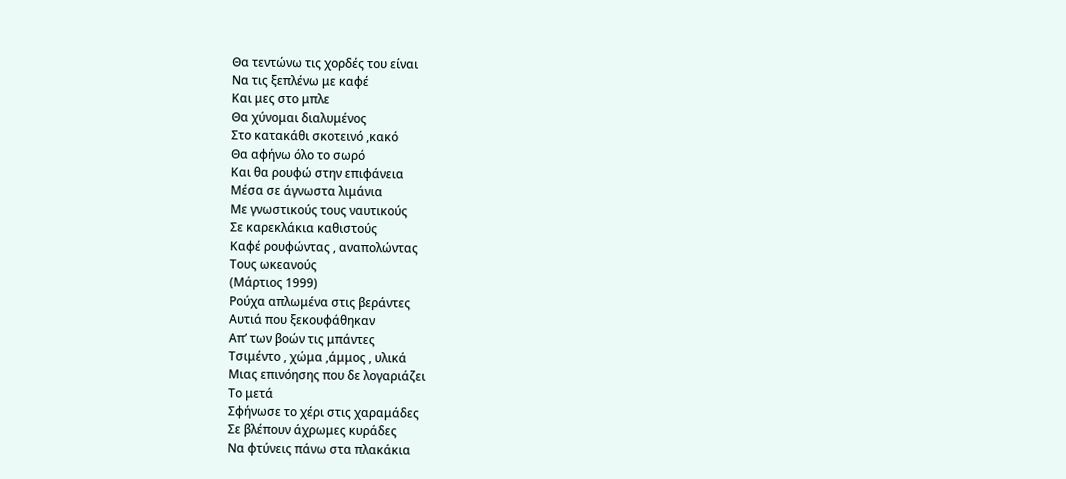Θα τεντώνω τις χορδές του είναι
Να τις ξεπλένω με καφέ
Και μες στο μπλε
Θα χύνομαι διαλυμένος
Στο κατακάθι σκοτεινό ,κακό
Θα αφήνω όλο το σωρό
Και θα ρουφώ στην επιφάνεια
Μέσα σε άγνωστα λιμάνια
Με γνωστικούς τους ναυτικούς
Σε καρεκλάκια καθιστούς
Καφέ ρουφώντας , αναπολώντας
Τους ωκεανούς
(Μάρτιος 1999)
Ρούχα απλωμένα στις βεράντες
Αυτιά που ξεκουφάθηκαν
Απ’ των βοών τις μπάντες
Τσιμέντο , χώμα ,άμμος , υλικά
Μιας επινόησης που δε λογαριάζει
Το μετά
Σφήνωσε το χέρι στις χαραμάδες
Σε βλέπουν άχρωμες κυράδες
Να φτύνεις πάνω στα πλακάκια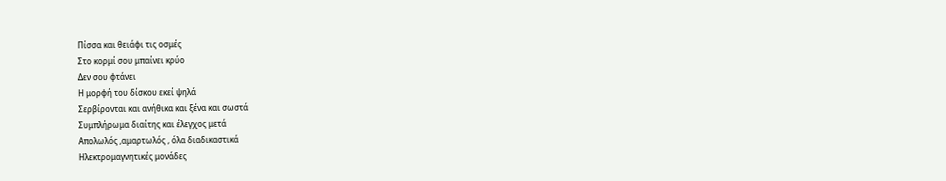Πίσσα και θειάφι τις οσμές
Στο κορμί σου μπαίνει κρύο
Δεν σου φτάνει
Η μορφή του δίσκου εκεί ψηλά
Σερβίρονται και ανήθικα και ξένα και σωστά
Συμπλήρωμα διαίτης και έλεγχος μετά
Απολωλός ,αμαρτωλός , όλα διαδικαστικά
Ηλεκτρομαγνητικές μονάδες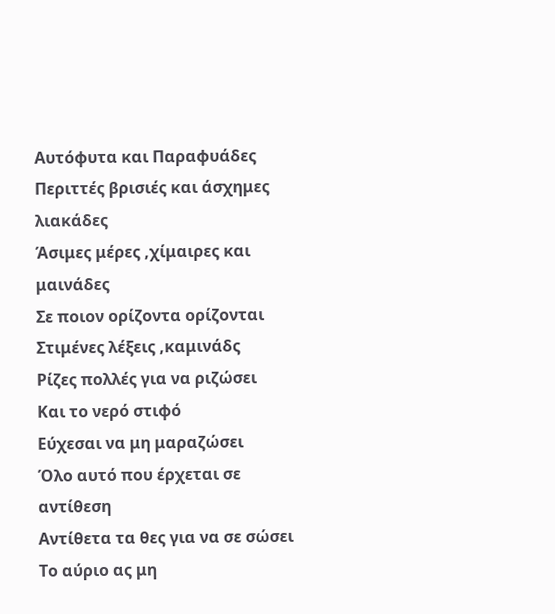Αυτόφυτα και Παραφυάδες
Περιττές βρισιές και άσχημες λιακάδες
Άσιμες μέρες ,χίμαιρες και μαινάδες
Σε ποιον ορίζοντα ορίζονται
Στιμένες λέξεις ,καμινάδς
Ρίζες πολλές για να ριζώσει
Και το νερό στιφό
Εύχεσαι να μη μαραζώσει
Όλο αυτό που έρχεται σε αντίθεση
Αντίθετα τα θες για να σε σώσει
Το αύριο ας μη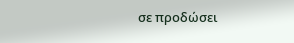σε προδώσει